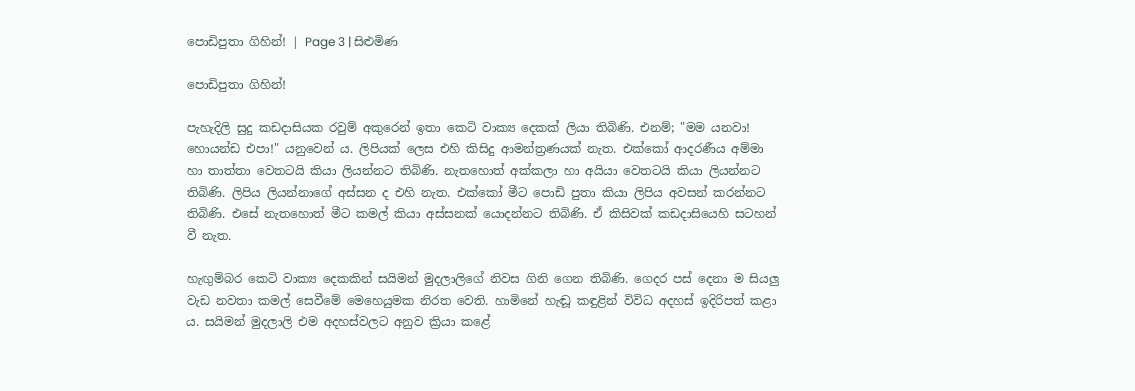පොඩිපුතා ගිහින්! | Page 3 | සිළුමිණ

පොඩිපුතා ගිහින්!

පැහැදිලි සුදු කඩදාසියක රවුම් අකුරෙන් ඉතා කෙටි වාක්‍ය දෙකක් ලියා තිබිණි. එනම්; "මම යනවා! හොයන්ඩ එපා!" යනුවෙන් ය. ලිපියක් ලෙස එහි කිසිදු ආමන්ත්‍රණයක් නැත. එක්කෝ ආදරණීය අම්මා හා තාත්තා වෙතටයි කියා ලියන්නට තිබිණි. නැතහොත් අක්කලා හා අයියා වෙතටයි කියා ලියන්නට තිබිණි. ලිපිය ලියන්නාගේ අස්සන ද එහි නැත. එක්කෝ මීට පොඩි පුතා කියා ලිපිය අවසන් කරන්නට තිබිණි. එසේ නැතහොත් මීට කමල් කියා අස්සනක් යොදන්නට තිබිණි. ඒ කිසිවක් කඩදාසියෙහි සටහන් වී නැත.

හැඟුම්බර කෙටි වාක්‍ය දෙකකින් සයිමන් මුදලාලිගේ නිවස ගිනි ගෙන තිබිණි. ගෙදර පස් දෙනා ම සියලු වැඩ නවතා කමල් සෙවීමේ මෙහෙයුමක නිරත වෙති. හාමිනේ හැඬූ කඳුළින් විවිධ අදහස් ඉදිරිපත් කළා ය. සයිමන් මුදලාලි එම අදහස්වලට අනුව ක්‍රියා කළේ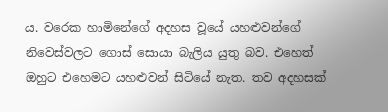ය. වරෙක හාමිනේගේ අදහස වූයේ යහළුවන්ගේ නිවෙස්වලට ගොස් සොයා බැලිය යුතු බව. එහෙත් ඔහුට එහෙමට යහළුවන් සිටියේ නැත. තව අදහසක්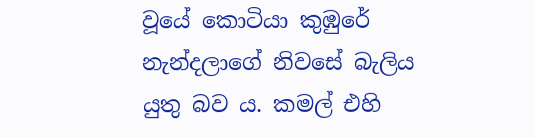වූයේ කොටියා කුඹුරේ නැන්දලාගේ නිවසේ බැලිය යුතු බව ය. කමල් එහි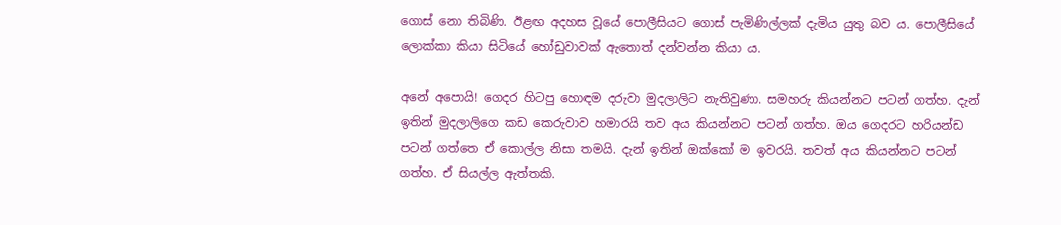ගොස් නො තිබිණි. ඊළඟ අදහස වූයේ පොලීසියට ගොස් පැමිණිල්ලක් දැමිය යුතු බව ය. පොලීසියේ ලොක්කා කියා සිටියේ හෝඩුවාවක් ඇතොත් දන්වන්න කියා ය.

අනේ අපොයි! ගෙදර හිටපු හොඳම දරුවා මුදලාලිට නැතිවුණා. සමහරු කියන්නට පටන් ගත්හ. දැන් ඉතින් මුදලාලිගෙ කඩ කෙරුවාව හමාරයි තව අය කියන්නට පටන් ගත්හ. ඔය ගෙදරට හරියන්ඩ පටන් ගත්තෙ ඒ කොල්ල නිසා තමයි. දැන් ඉතින් ඔක්කෝ ම ඉවරයි. තවත් අය කියන්නට පටන් ගත්හ. ඒ සියල්ල ඇත්තකි.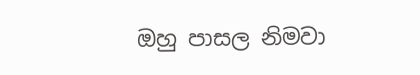ඔහු පාසල නිමවා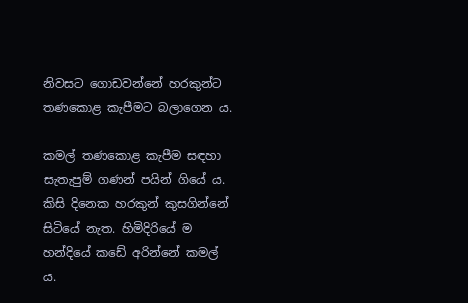නිවසට ගොඩවන්නේ හරකුන්ට තණකොළ කැපීමට බලාගෙන ය.

කමල් තණකොළ කැපීම සඳහා සැතැපුම් ගණන් පයින් ගියේ ය. කිසි දිනෙක හරකුන් කුසගින්නේ සිටියේ නැත. හිමිදිරියේ ම හන්දියේ කඩේ අරින්නේ කමල් ය.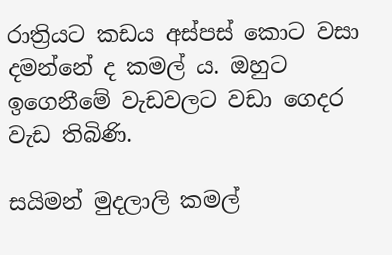රාත්‍රියට කඩය අස්පස් කොට වසා දමන්නේ ද කමල් ය. ඔහුට ඉගෙනීමේ වැඩවලට වඩා ගෙදර වැඩ තිබිණි.

සයිමන් මුදලාලි කමල්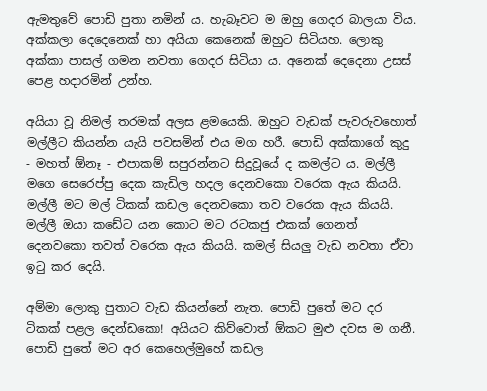ඇමතුවේ පොඩි පුතා නමින් ය. හැබෑවට ම ඔහු ගෙදර බාලයා විය. අක්කලා දෙදෙනෙක් හා අයියා කෙනෙක් ඔහුට සිටියහ. ලොකු අක්කා පාසල් ගමන නවතා ගෙදර සිටියා ය. අනෙක් දෙදෙනා උසස් පෙළ හදාරමින් උන්හ.

අයියා වූ නිමල් තරමක් අලස ළමයෙකි. ඔහුට වැඩක් පැවරුවහොත් මල්ලීට කියන්න යැයි පවසමින් එය මග හරී. පොඩි අක්කාගේ කුදු - මහත් ඕනෑ - එපාකම් සපුරන්නට සිදුවූයේ ද කමල්ට ය. මල්ලී මගෙ සෙරෙප්පු දෙක කැඩිල හදල දෙනවකො වරෙක ඇය කියයි. මල්ලී මට මල් ටිකක් කඩල දෙනවකො තව වරෙක ඇය කියයි. මල්ලී ඔයා කඩේට යන කොට මට රටකජු එකක් ගෙනත් දෙනවකො තවත් වරෙක ඇය කියයි. කමල් සියලු වැඩ නවතා ඒවා ඉටු කර දෙයි.

අම්මා ලොකු පුතාට වැඩ කියන්නේ නැත. පොඩි පුතේ මට දර ටිකක් පළල දෙන්ඩකො! අයියට කිව්වොත් ඕකට මුළු දවස ම ගනී. පොඩි පුතේ මට අර කෙහෙල්මුහේ කඩල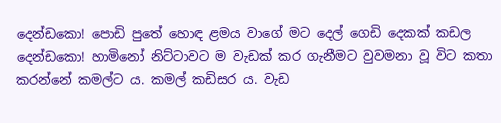දෙන්ඩකො! පොඩි පුතේ හොඳ ළමය වාගේ මට දෙල් ගෙඩි දෙකක් කඩල දෙන්ඩකො! හාමිනෝ නිට්ටාවට ම වැඩක් කර ගැනීමට වුවමනා වූ විට කතා කරන්නේ කමල්ට ය. කමල් කඩිසර ය. වැඩ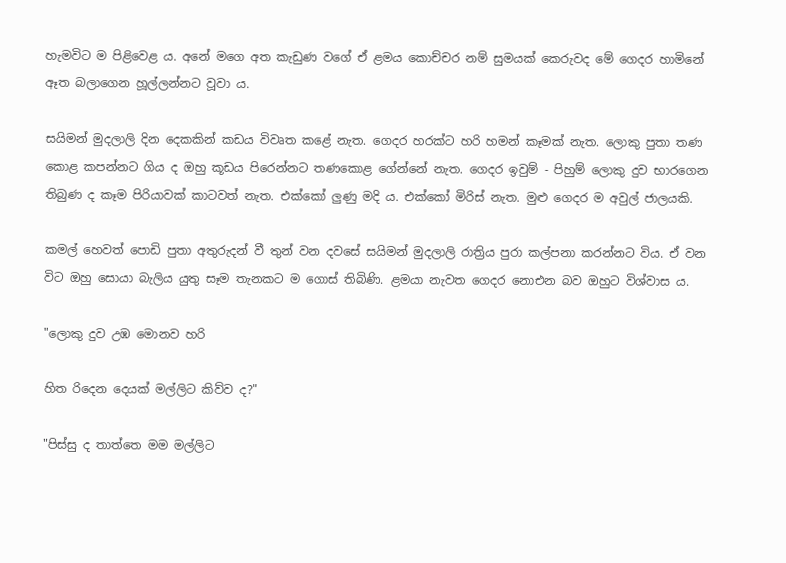හැමවිට ම පිළිවෙළ ය. අනේ මගෙ අත කැඩුණ වගේ ඒ ළමය කොච්චර නම් සුමයක් කෙරුවද මේ ගෙදර හාමිනේ ඈත බලාගෙන හූල්ලන්නට වූවා ය.

සයිමන් මුදලාලි දින දෙකකින් කඩය විවෘත කළේ නැත. ගෙදර හරක්ට හරි හමන් කෑමක් නැත. ලොකු පුතා තණ කොළ කපන්නට ගිය ද ඔහු කූඩය පිරෙන්නට තණකොළ ගේන්නේ නැත. ගෙදර ඉවුම් - පිහුම් ලොකු දුව භාරගෙන තිබුණ ද කෑම පිරියාවක් කාටවත් නැත. එක්කෝ ලුණු මදි ය. එක්කෝ මිරිස් නැත. මුළු ගෙදර ම අවුල් ජාලයකි.

කමල් හෙවත් පොඩි පුතා අතුරුදන් වී තුන් වන දවසේ සයිමන් මුදලාලි රාත්‍රිය පුරා කල්පනා කරන්නට විය. ඒ වන විට ඔහු සොයා බැලිය යුතු සෑම තැනකට ම ගොස් තිබිණි. ළමයා නැවත ගෙදර නොඑන බව ඔහුට විශ්වාස ය.

"ලොකු දුව උඹ මොනව හරි

හිත රිදෙන දෙයක් මල්ලිට කිව්ව ද?"

"පිස්සු ද තාත්තෙ මම මල්ලිට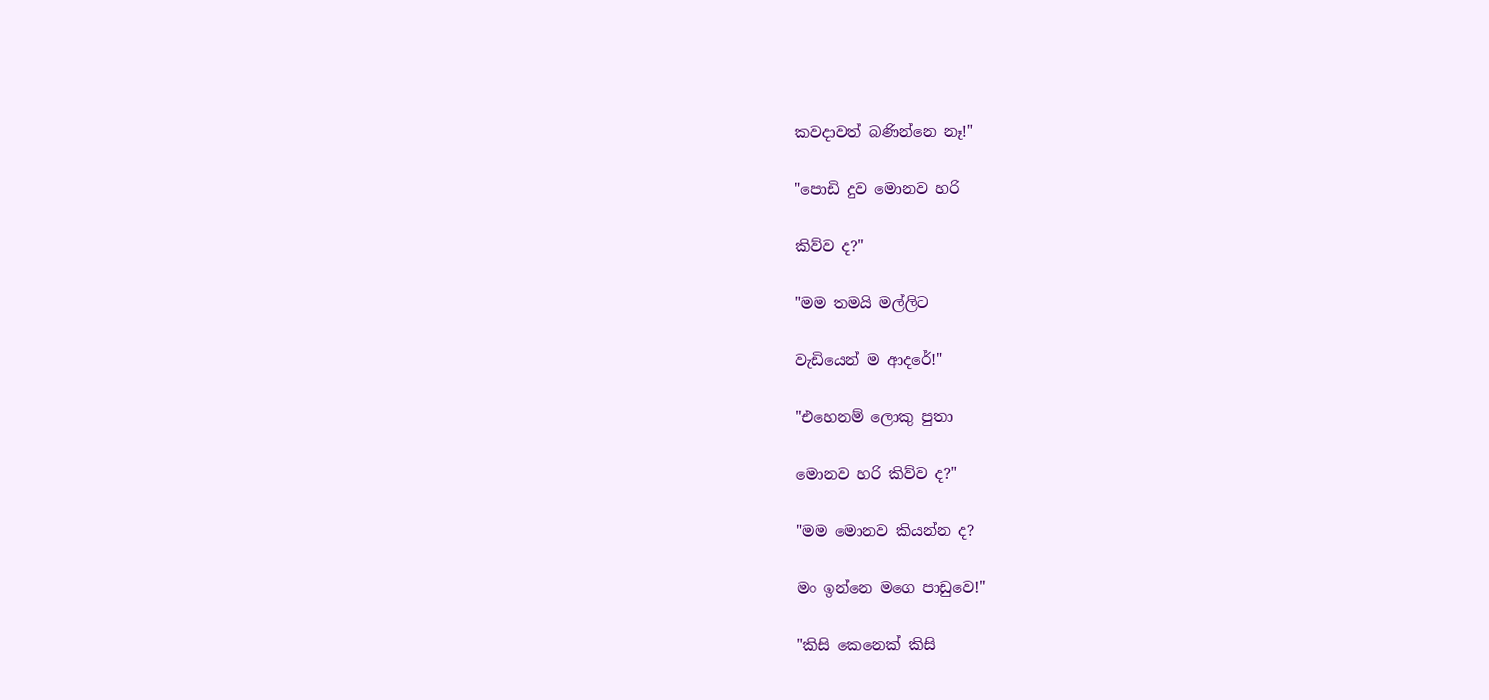කවදාවත් බණින්නෙ නෑ!"

"පොඩි දුව මොනව හරි

කිව්ව ද?"

"මම තමයි මල්ලිට

වැඩියෙන් ම ආදරේ!"

"එහෙනම් ලොකු පුතා

මොනව හරි කිව්ව ද?"

"මම මොනව කියන්න ද?

මං ඉන්නෙ මගෙ පාඩුවෙ!"

"කිසි කෙනෙක් කිසි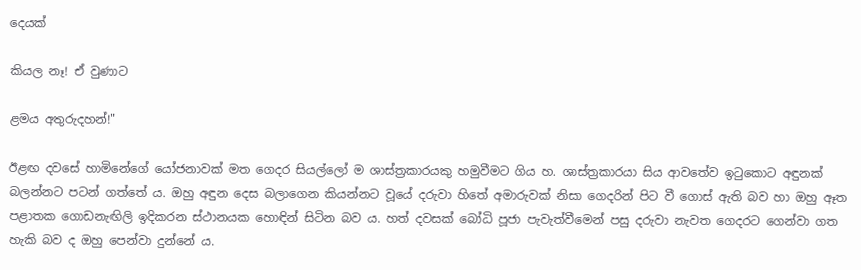දෙයක්

කියල නෑ! ඒ වුණාට

ළමය අතුරුදහන්!"

ඊළඟ දවසේ හාමිනේගේ යෝජනාවක් මත ගෙදර සියල්ලෝ ම ශාස්ත්‍රකාරයකු හමුවීමට ගිය හ. ශාස්ත්‍රකාරයා සිය ආවතේව ඉටුකොට අඳුනක් බලන්නට පටන් ගත්තේ ය. ඔහු අඳුන දෙස බලාගෙන කියන්නට වූයේ දරුවා හිතේ අමාරුවක් නිසා ගෙදරින් පිට වී ගොස් ඇති බව හා ඔහු ඈත පළාතක ගොඩනැඟිලි ඉදිකරන ස්ථානයක හොඳින් සිටින බව ය. හත් දවසක් බෝධි පූජා පැවැත්වීමෙන් පසු දරුවා නැවත ගෙදරට ගෙන්වා ගත හැකි බව ද ඔහු පෙන්වා දුන්නේ ය.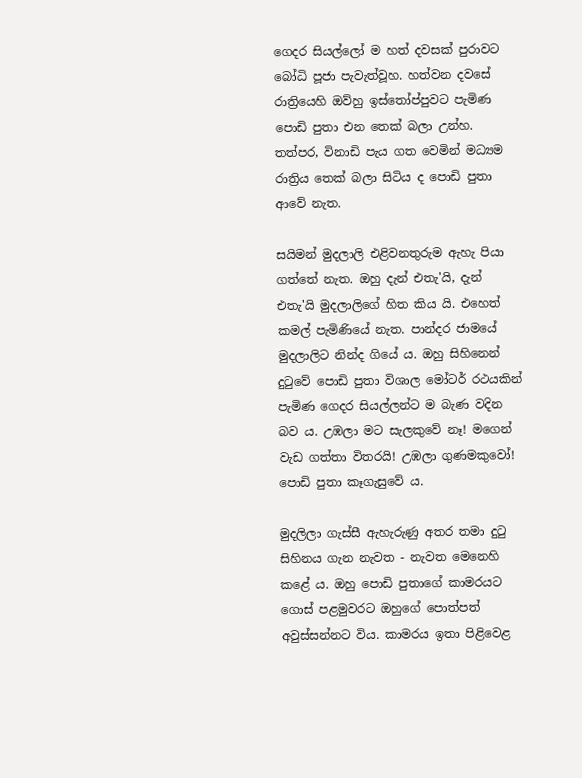ගෙදර සියල්ලෝ ම හත් දවසක් පුරාවට බෝධි පූජා පැවැත්වූහ. හත්වන දවසේ රාත්‍රියෙහි ඔව්හු ඉස්තෝප්පුවට පැමිණ පොඩි පුතා එන තෙක් බලා උන්හ. තත්පර, විනාඩි පැය ගත වෙමින් මධ්‍යම රාත්‍රිය තෙක් බලා සිටිය ද පොඩි පුතා ආවේ නැත.

සයිමන් මුදලාලි එළිවනතුරුම ඇහැ පියා ගත්තේ නැත. ඔහු දැන් එතැ'යි, දැන් එතැ'යි මුදලාලිගේ හිත කිය යි. එහෙත් කමල් පැමිණියේ නැත. පාන්දර ජාමයේ මුදලාලිට නින්ද ගියේ ය. ඔහු සිහිනෙන් දුටුවේ පොඩි පුතා විශාල මෝටර් රථයකින් පැමිණ ගෙදර සියල්ලන්ට ම බැණ වදින බව ය. උඹලා මට සැලකුවේ නෑ! මගෙන් වැඩ ගත්තා විතරයි! උඹලා ගුණමකුවෝ! පොඩි පුතා කෑගැසුවේ ය.

මුදලිලා ගැස්සී ඇහැරුණු අතර තමා දුටු සිහිනය ගැන නැවත - නැවත මෙනෙහි කළේ ය. ඔහු පොඩි පුතාගේ කාමරයට ගොස් පළමුවරට ඔහුගේ පොත්පත් අවුස්සන්නට විය. කාමරය ඉතා පිළිවෙළ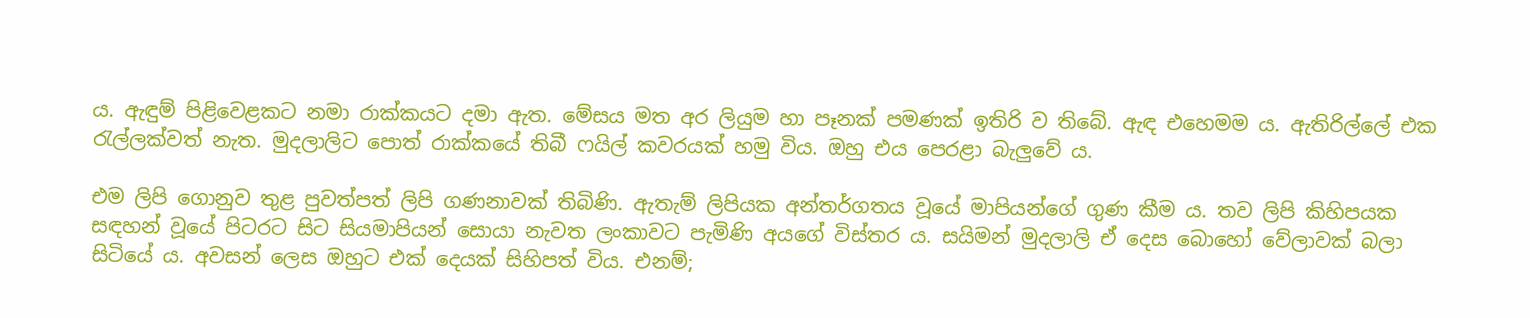ය. ඇඳුම් පිළිවෙළකට නමා රාක්කයට දමා ඇත. මේසය මත අර ලියුම හා පෑනක් පමණක් ඉතිරි ව තිබේ. ඇඳ එහෙමම ය. ඇතිරිල්ලේ එක රැල්ලක්වත් නැත. මුදලාලිට පොත් රාක්කයේ තිබී ෆයිල් කවරයක් හමු විය. ඔහු එය පෙරළා බැලුවේ ය.

එම ලිපි ගොනුව තුළ පුවත්පත් ලිපි ගණනාවක් තිබිණි. ඇතැම් ලිපියක අන්තර්ගතය වූයේ මාපියන්ගේ ගුණ කීම ය. තව ලිපි කිහිපයක සඳහන් වූයේ පිටරට සිට සියමාපියන් සොයා නැවත ලංකාවට පැමිණි අයගේ විස්තර ය. සයිමන් මුදලාලි ඒ දෙස බොහෝ වේලාවක් බලා සිටියේ ය. අවසන් ලෙස ඔහුට එක් දෙයක් සිහිපත් විය. එනම්;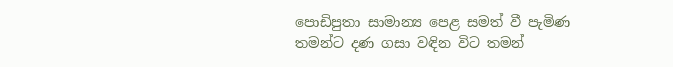පොඩිපුතා සාමාන්‍ය පෙළ සමත් වී පැමිණ තමන්ට දණ ගසා වඳින විට තමන්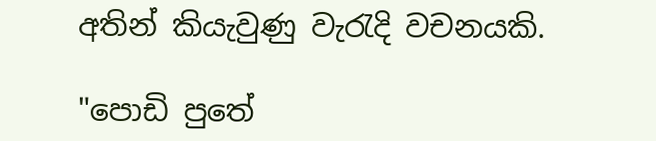අතින් කියැවුණු වැරැදි වචනයකි.

"පොඩි පුතේ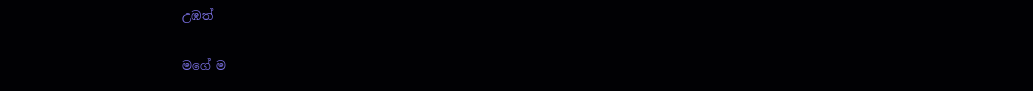උඹත්

මගේ ම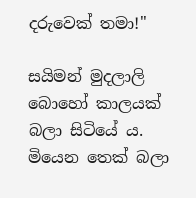දරුවෙක් තමා!"

සයිමන් මුදලාලි බොහෝ කාලයක් බලා සිටියේ ය. මියෙන තෙක් බලා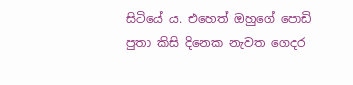සිටියේ ය. එහෙත් ඔහුගේ පොඩි පුතා කිසි දිනෙක නැවත ගෙදර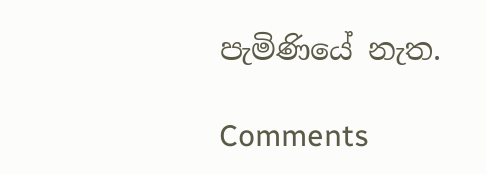පැමිණියේ නැත.

Comments